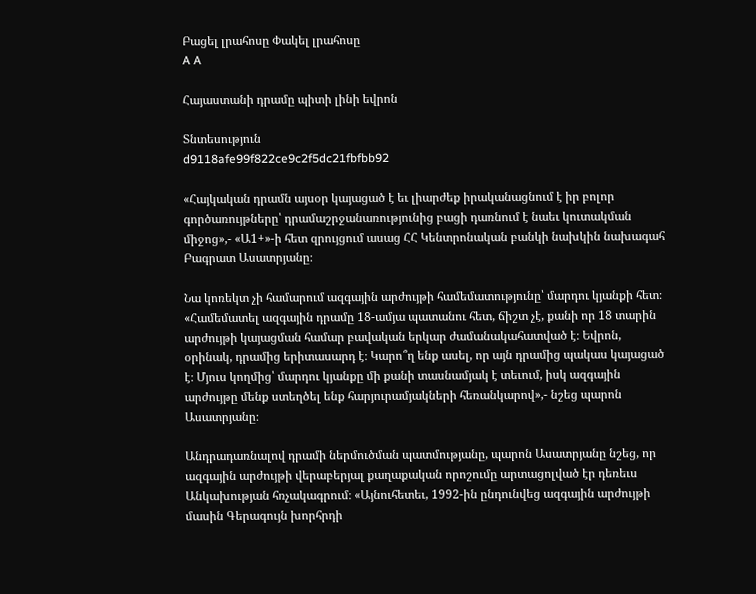Բացել լրահոսը Փակել լրահոսը
A A

Հայաստանի դրամը պիտի լինի եվրոն

Տնտեսություն
d9118afe99f822ce9c2f5dc21fbfbb92

«Հայկական դրամն այսօր կայացած է եւ լիարժեք իրականացնում է իր բոլոր գործառույթները՝ դրամաշրջանառությունից բացի դառնում է նաեւ կուտակման միջոց»,- «Ա1+»-ի հետ զրույցում ասաց ՀՀ Կենտրոնական բանկի նախկին նախագահ Բագրատ Ասատրյանը։

Նա կոռեկտ չի համարում ազգային արժույթի համեմատությունը՝ մարդու կյանքի հետ։ «Համեմատել ազգային դրամը 18-ամյա պատանու հետ, ճիշտ չէ, քանի որ 18 տարին արժույթի կայացման համար բավական երկար ժամանակահատված է։ Եվրոն, օրինակ, դրամից երիտասարդ է։ Կարո՞ղ ենք ասել, որ այն դրամից պակաս կայացած է։ Մյուս կողմից՝ մարդու կյանքը մի քանի տասնամյակ է տեւում, իսկ ազգային արժույթը մենք ստեղծել ենք հարյուրամյակների հեռանկարով»,- նշեց պարոն Ասատրյանը։

Անդրադառնալով դրամի ներմուծման պատմությանը, պարոն Ասատրյանը նշեց, որ ազգային արժույթի վերաբերյալ քաղաքական որոշումը արտացոլված էր դեռեւս Անկախության հռչակագրում։ «Այնուհետեւ, 1992-ին ընդունվեց ազգային արժույթի մասին Գերագույն խորհրդի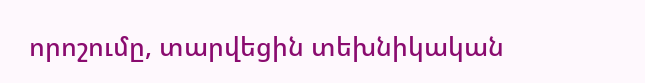որոշումը, տարվեցին տեխնիկական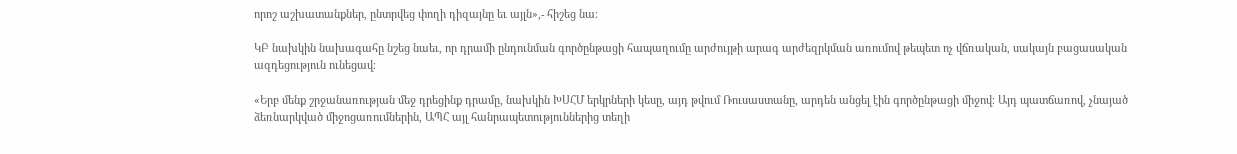որոշ աշխատանքներ, ընտրվեց փողի դիզայնը եւ այլն»,- հիշեց նա։

ԿԲ նախկին նախագահը նշեց նաեւ, որ դրամի ընդունման գործընթացի հապաղումը արժույթի արագ արժեզրկման առումով թեպետ ոչ վճռական, սակայն բացասական ազդեցություն ունեցավ։

«Երբ մենք շրջանառության մեջ դրեցինք դրամը, նախկին ԽՍՀՄ երկրների կեսը, այդ թվում Ռուսաստանը, արդեն անցել էին գործընթացի միջով։ Այդ պատճառով, չնայած ձեռնարկված միջոցառումներին, ԱՊՀ այլ հանրապետություններից տեղի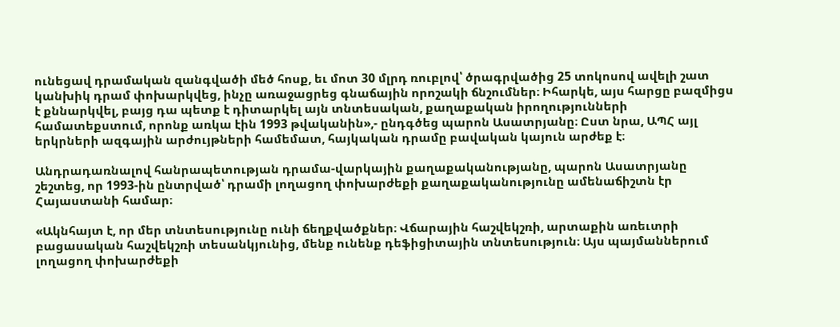ունեցավ դրամական զանգվածի մեծ հոսք, եւ մոտ 30 մլրդ ռուբլով՝ ծրագրվածից 25 տոկոսով ավելի շատ կանխիկ դրամ փոխարկվեց, ինչը առաջացրեց գնաճային որոշակի ճնշումներ։ Իհարկե, այս հարցը բազմիցս է քննարկվել, բայց դա պետք է դիտարկել այն տնտեսական, քաղաքական իրողությունների համատեքստում, որոնք առկա էին 1993 թվականին»,- ընդգծեց պարոն Ասատրյանը։ Ըստ նրա, ԱՊՀ այլ երկրների ազգային արժույթների համեմատ, հայկական դրամը բավական կայուն արժեք է։

Անդրադառնալով հանրապետության դրամա-վարկային քաղաքականությանը, պարոն Ասատրյանը շեշտեց, որ 1993-ին ընտրված՝ դրամի լողացող փոխարժեքի քաղաքականությունը ամենաճիշտն էր Հայաստանի համար։

«Ակնհայտ է, որ մեր տնտեսությունը ունի ճեղքվածքներ։ Վճարային հաշվեկշռի, արտաքին առեւտրի բացասական հաշվեկշռի տեսանկյունից, մենք ունենք դեֆիցիտային տնտեսություն։ Այս պայմաններում լողացող փոխարժեքի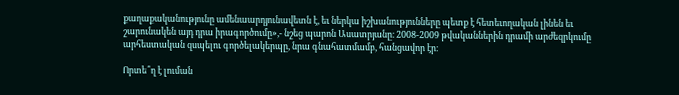քաղաքականությունը ամենաարդյունավետն է, եւ ներկա իշխանությունները պետք է հետեւողական լինեն եւ շարունակեն այդ դրա իրագործումը»,- նշեց պարոն Ասատրյանը։ 2008-2009 թվականներին դրամի արժեզրկումը արհեստական զսպելու գործելակերպը, նրա գնահատմամբ, հանցավոր էր։

Որտե՞ղ է լուման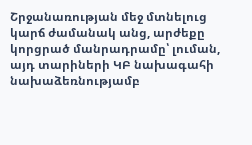Շրջանառության մեջ մտնելուց կարճ ժամանակ անց, արժեքը կորցրած մանրադրամը՝ լուման, այդ տարիների ԿԲ նախագահի նախաձեռնությամբ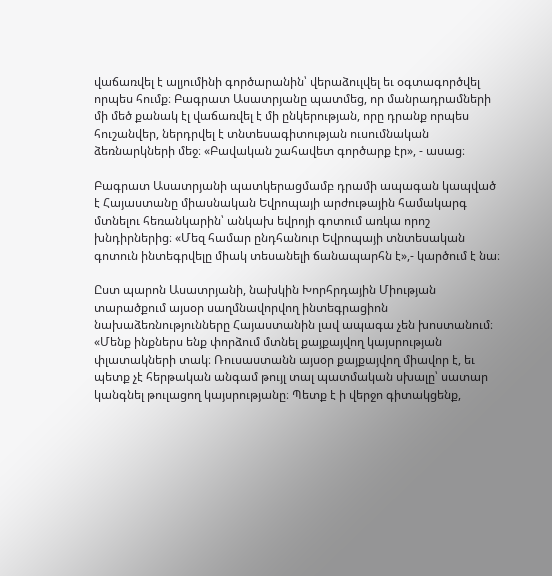վաճառվել է ալյումինի գործարանին՝ վերաձուլվել եւ օգտագործվել որպես հումք։ Բագրատ Ասատրյանը պատմեց, որ մանրադրամների մի մեծ քանակ էլ վաճառվել է մի ընկերության, որը դրանք որպես հուշանվեր, ներդրվել է տնտեսագիտության ուսումնական ձեռնարկների մեջ։ «Բավական շահավետ գործարք էր», - ասաց։

Բագրատ Ասատրյանի պատկերացմամբ դրամի ապագան կապված է Հայաստանը միասնական Եվրոպայի արժութային համակարգ մտնելու հեռանկարին՝ անկախ եվրոյի գոտում առկա որոշ խնդիրներից։ «Մեզ համար ընդհանուր Եվրոպայի տնտեսական գոտուն ինտեգրվելը միակ տեսանելի ճանապարհն է»,- կարծում է նա։

Ըստ պարոն Ասատրյանի, նախկին Խորհրդային Միության տարածքում այսօր սաղմնավորվող ինտեգրացիոն նախաձեռնությունները Հայաստանին լավ ապագա չեն խոստանում։ «Մենք ինքներս ենք փորձում մտնել քայքայվող կայսրության փլատակների տակ։ Ռուսաստանն այսօր քայքայվող միավոր է, եւ պետք չէ հերթական անգամ թույլ տալ պատմական սխալը՝ սատար կանգնել թուլացող կայսրությանը։ Պետք է ի վերջո գիտակցենք,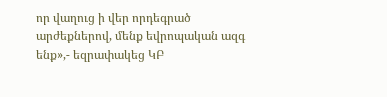որ վաղուց ի վեր որդեգրած արժեքներով, մենք եվրոպական ազգ ենք»,- եզրափակեց ԿԲ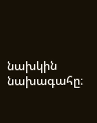նախկին նախագահը։